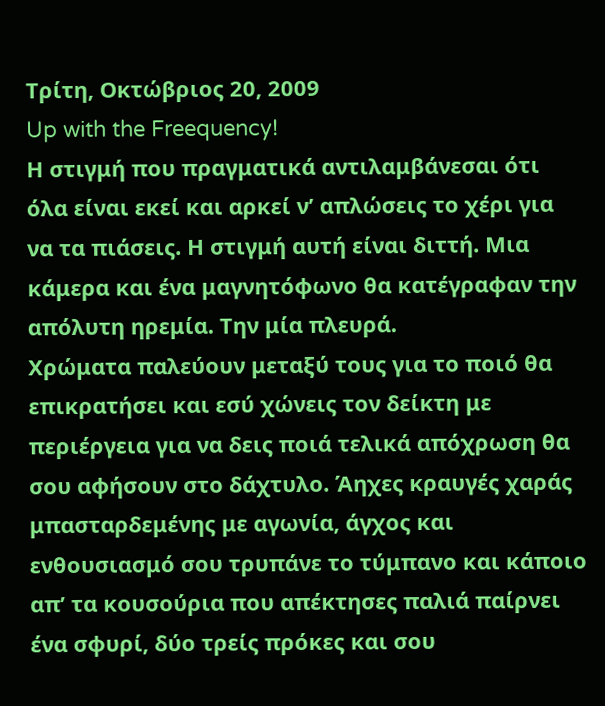Τρίτη, Οκτώβριος 20, 2009
Up with the Freequency!
Η στιγμή που πραγματικά αντιλαμβάνεσαι ότι όλα είναι εκεί και αρκεί ν’ απλώσεις το χέρι για να τα πιάσεις. Η στιγμή αυτή είναι διττή. Μια κάμερα και ένα μαγνητόφωνο θα κατέγραφαν την απόλυτη ηρεμία. Την μία πλευρά.
Χρώματα παλεύουν μεταξύ τους για το ποιό θα επικρατήσει και εσύ χώνεις τον δείκτη με περιέργεια για να δεις ποιά τελικά απόχρωση θα σου αφήσουν στο δάχτυλο. Άηχες κραυγές χαράς μπασταρδεμένης με αγωνία, άγχος και ενθουσιασμό σου τρυπάνε το τύμπανο και κάποιο απ’ τα κουσούρια που απέκτησες παλιά παίρνει ένα σφυρί, δύο τρείς πρόκες και σου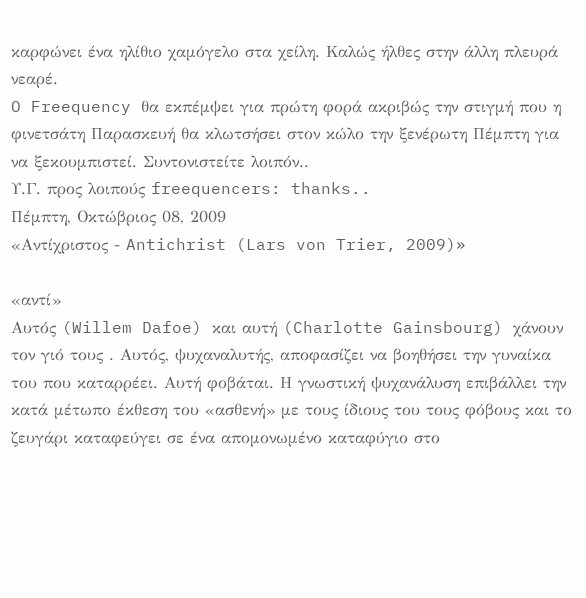καρφώνει ένα ηλίθιο χαμόγελο στα χείλη. Καλώς ήλθες στην άλλη πλευρά νεαρέ.
O Freequency θα εκπέμψει για πρώτη φορά ακριβώς την στιγμή που η φινετσάτη Παρασκευή θα κλωτσήσει στον κώλο την ξενέρωτη Πέμπτη για να ξεκουμπιστεί. Συντονιστείτε λοιπόν..
Υ.Γ. προς λοιπούς freequencers: thanks..
Πέμπτη, Οκτώβριος 08, 2009
«Αντίχριστος - Antichrist (Lars von Trier, 2009)»

«αντί»
Αυτός (Willem Dafoe) και αυτή (Charlotte Gainsbourg) χάνουν τον γιό τους . Αυτός, ψυχαναλυτής, αποφασίζει να βοηθήσει την γυναίκα του που καταρρέει. Αυτή φοβάται. Η γνωστική ψυχανάλυση επιβάλλει την κατά μέτωπο έκθεση του «ασθενή» με τους ίδιους του τους φόβους και το ζευγάρι καταφεύγει σε ένα απομονωμένο καταφύγιο στο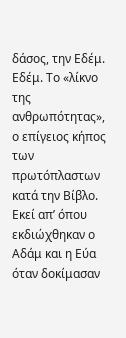δάσος, την Εδέμ.
Εδέμ. Το «λίκνο της ανθρωπότητας», ο επίγειος κήπος των πρωτόπλαστων κατά την Βίβλο. Εκεί απ’ όπου εκδιώχθηκαν ο Αδάμ και η Εύα όταν δοκίμασαν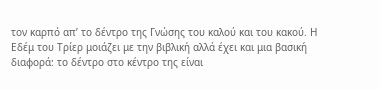τον καρπό απ’ το δέντρο της Γνώσης του καλού και του κακού. Η Εδέμ του Τρίερ μοιάζει με την βιβλική αλλά έχει και μια βασική διαφορά: το δέντρο στο κέντρο της είναι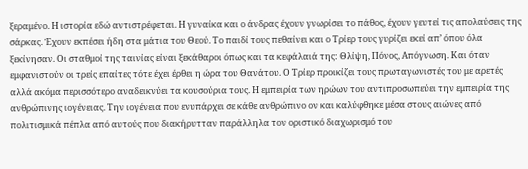ξεραμένο. Η ιστορία εδώ αντιστρέφεται. Η γυναίκα και ο άνδρας έχουν γνωρίσει το πάθος, έχουν γευτεί τις απολαύσεις της σάρκας. Έχουν εκπέσει ήδη στα μάτια του Θεού. Το παιδί τους πεθαίνει και ο Τρίερ τους γυρίζει εκεί απ’ όπου όλα ξεκίνησαν. Οι σταθμοί της ταινίας είναι ξεκάθαροι όπως και τα κεφάλαιά της: Θλίψη, Πόνος, Απόγνωση. Και όταν εμφανιστούν οι τρείς επαίτες τότε έχει έρθει η ώρα του Θανάτου. Ο Τρίερ προικίζει τους πρωταγωνιστές του με αρετές αλλά ακόμα περισσότερο αναδεικνύει τα κουσούρια τους. Η εμπειρία των ηρώων του αντιπροσωπεύει την εμπειρία της ανθρώπινης ιογένειας. Την ιογένεια που ενυπάρχει σε κάθε ανθρώπινο ον και καλύφθηκε μέσα στους αιώνες από πολιτισμικά πέπλα από αυτούς που διακήρυτταν παράλληλα τον οριστικό διαχωρισμό του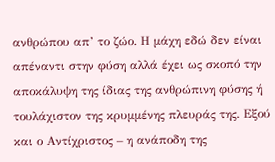ανθρώπου απ’ το ζώο. Η μάχη εδώ δεν είναι απέναντι στην φύση αλλά έχει ως σκοπό την αποκάλυψη της ίδιας της ανθρώπινη φύσης ή τουλάχιστον της κρυμμένης πλευράς της. Εξού και ο Αντίχριστος – η ανάποδη της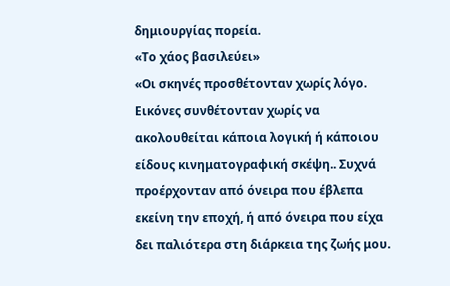δημιουργίας πορεία.
«Το χάος βασιλεύει»
«Οι σκηνές προσθέτονταν χωρίς λόγο. Εικόνες συνθέτονταν χωρίς να ακολουθείται κάποια λογική ή κάποιου είδους κινηματογραφική σκέψη.. Συχνά προέρχονταν από όνειρα που έβλεπα εκείνη την εποχή, ή από όνειρα που είχα δει παλιότερα στη διάρκεια της ζωής μου.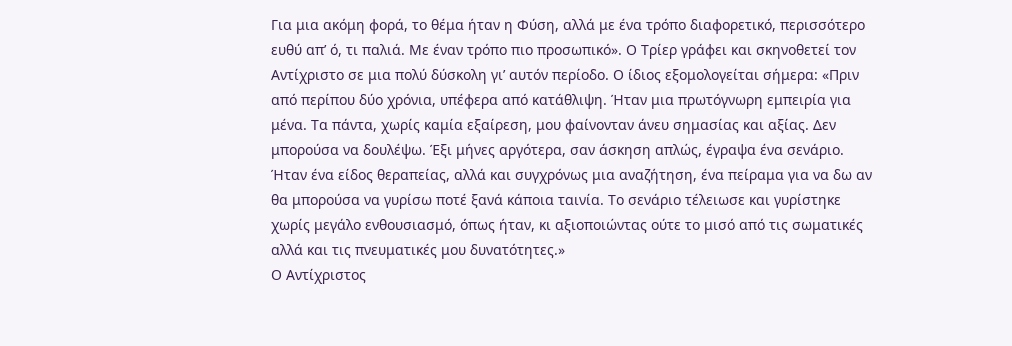Για μια ακόμη φορά, το θέμα ήταν η Φύση, αλλά με ένα τρόπο διαφορετικό, περισσότερο ευθύ απ’ ό, τι παλιά. Με έναν τρόπο πιο προσωπικό». Ο Τρίερ γράφει και σκηνοθετεί τον Αντίχριστο σε μια πολύ δύσκολη γι’ αυτόν περίοδο. Ο ίδιος εξομολογείται σήμερα: «Πριν από περίπου δύο χρόνια, υπέφερα από κατάθλιψη. Ήταν μια πρωτόγνωρη εμπειρία για μένα. Τα πάντα, χωρίς καμία εξαίρεση, μου φαίνονταν άνευ σημασίας και αξίας. Δεν μπορούσα να δουλέψω. Έξι μήνες αργότερα, σαν άσκηση απλώς, έγραψα ένα σενάριο. Ήταν ένα είδος θεραπείας, αλλά και συγχρόνως μια αναζήτηση, ένα πείραμα για να δω αν θα μπορούσα να γυρίσω ποτέ ξανά κάποια ταινία. Το σενάριο τέλειωσε και γυρίστηκε χωρίς μεγάλο ενθουσιασμό, όπως ήταν, κι αξιοποιώντας ούτε το μισό από τις σωματικές αλλά και τις πνευματικές μου δυνατότητες.»
Ο Αντίχριστος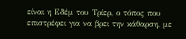είναι η Εδέμ του Τρίερ, ο τόπος που επιστρέφει για να βρει την κάθαρση, με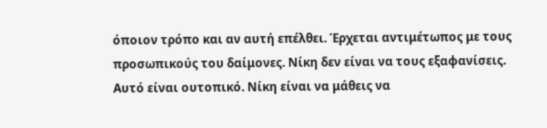όποιον τρόπο και αν αυτή επέλθει. Έρχεται αντιμέτωπος με τους προσωπικούς του δαίμονες. Νίκη δεν είναι να τους εξαφανίσεις. Αυτό είναι ουτοπικό. Νίκη είναι να μάθεις να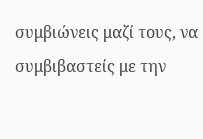συμβιώνεις μαζί τους, να συμβιβαστείς με την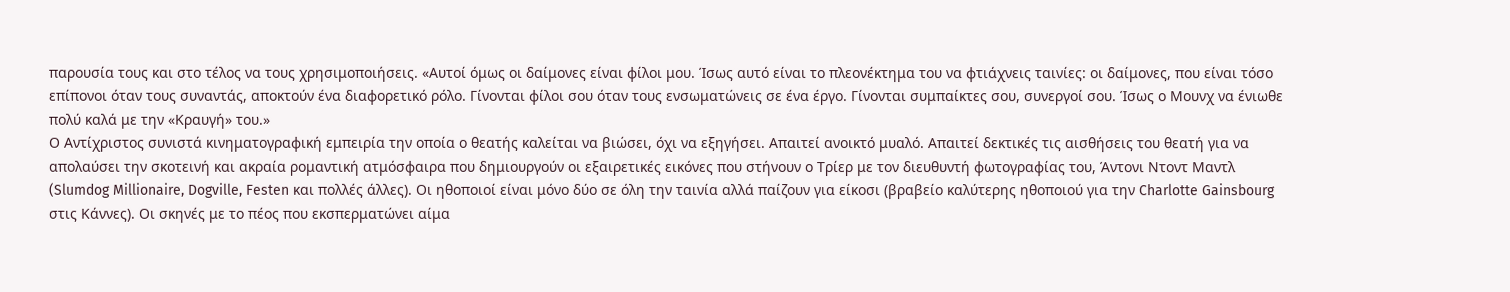παρουσία τους και στο τέλος να τους χρησιμοποιήσεις. «Αυτοί όμως οι δαίμονες είναι φίλοι μου. Ίσως αυτό είναι το πλεονέκτημα του να φτιάχνεις ταινίες: οι δαίμονες, που είναι τόσο επίπονοι όταν τους συναντάς, αποκτούν ένα διαφορετικό ρόλο. Γίνονται φίλοι σου όταν τους ενσωματώνεις σε ένα έργο. Γίνονται συμπαίκτες σου, συνεργοί σου. Ίσως ο Μουνχ να ένιωθε πολύ καλά με την «Κραυγή» του.»
Ο Αντίχριστος συνιστά κινηματογραφική εμπειρία την οποία ο θεατής καλείται να βιώσει, όχι να εξηγήσει. Απαιτεί ανοικτό μυαλό. Απαιτεί δεκτικές τις αισθήσεις του θεατή για να απολαύσει την σκοτεινή και ακραία ρομαντική ατμόσφαιρα που δημιουργούν οι εξαιρετικές εικόνες που στήνουν ο Τρίερ με τον διευθυντή φωτογραφίας του, Άντονι Ντοντ Μαντλ (Slumdog Millionaire, Dogville, Festen και πολλές άλλες). Οι ηθοποιοί είναι μόνο δύο σε όλη την ταινία αλλά παίζουν για είκοσι (βραβείο καλύτερης ηθοποιού για την Charlotte Gainsbourg στις Κάννες). Οι σκηνές με το πέος που εκσπερματώνει αίμα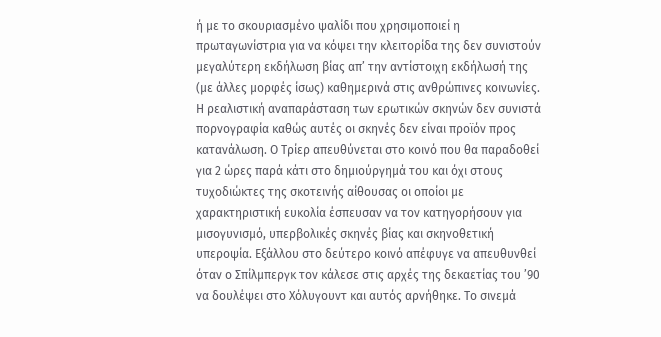ή με το σκουριασμένο ψαλίδι που χρησιμοποιεί η πρωταγωνίστρια για να κόψει την κλειτορίδα της δεν συνιστούν μεγαλύτερη εκδήλωση βίας απ’ την αντίστοιχη εκδήλωσή της (με άλλες μορφές ίσως) καθημερινά στις ανθρώπινες κοινωνίες. Η ρεαλιστική αναπαράσταση των ερωτικών σκηνών δεν συνιστά πορνογραφία καθώς αυτές οι σκηνές δεν είναι προϊόν προς κατανάλωση. Ο Τρίερ απευθύνεται στο κοινό που θα παραδοθεί για 2 ώρες παρά κάτι στο δημιούργημά του και όχι στους τυχοδιώκτες της σκοτεινής αίθουσας οι οποίοι με χαρακτηριστική ευκολία έσπευσαν να τον κατηγορήσουν για μισογυνισμό, υπερβολικές σκηνές βίας και σκηνοθετική υπεροψία. Εξάλλου στο δεύτερο κοινό απέφυγε να απευθυνθεί όταν ο Σπίλμπεργκ τον κάλεσε στις αρχές της δεκαετίας του ’90 να δουλέψει στο Χόλυγουντ και αυτός αρνήθηκε. Το σινεμά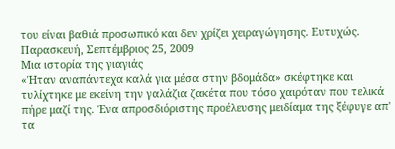του είναι βαθιά προσωπικό και δεν χρίζει χειραγώγησης. Ευτυχώς.
Παρασκευή, Σεπτέμβριος 25, 2009
Μια ιστορία της γιαγιάς
«Ήταν αναπάντεχα καλά για μέσα στην βδομάδα» σκέφτηκε και τυλίχτηκε με εκείνη την γαλάζια ζακέτα που τόσο χαιρόταν που τελικά πήρε μαζί της. Ένα απροσδιόριστης προέλευσης μειδίαμα της ξέφυγε απ' τα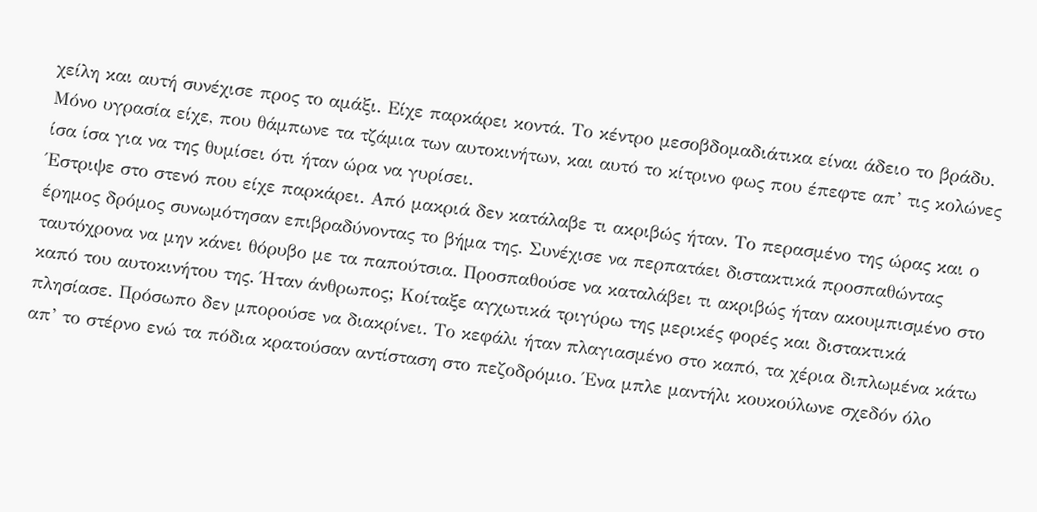χείλη και αυτή συνέχισε προς το αμάξι. Είχε παρκάρει κοντά. Το κέντρο μεσοβδομαδιάτικα είναι άδειο το βράδυ. Μόνο υγρασία είχε, που θάμπωνε τα τζάμια των αυτοκινήτων, και αυτό το κίτρινο φως που έπεφτε απ’ τις κολώνες ίσα ίσα για να της θυμίσει ότι ήταν ώρα να γυρίσει.
Έστριψε στο στενό που είχε παρκάρει. Από μακριά δεν κατάλαβε τι ακριβώς ήταν. Το περασμένο της ώρας και ο έρημος δρόμος συνωμότησαν επιβραδύνοντας το βήμα της. Συνέχισε να περπατάει διστακτικά προσπαθώντας ταυτόχρονα να μην κάνει θόρυβο με τα παπούτσια. Προσπαθούσε να καταλάβει τι ακριβώς ήταν ακουμπισμένο στο καπό του αυτοκινήτου της. Ήταν άνθρωπος; Κοίταξε αγχωτικά τριγύρω της μερικές φορές και διστακτικά πλησίασε. Πρόσωπο δεν μπορούσε να διακρίνει. Το κεφάλι ήταν πλαγιασμένο στο καπό, τα χέρια διπλωμένα κάτω απ’ το στέρνο ενώ τα πόδια κρατούσαν αντίσταση στο πεζοδρόμιο. Ένα μπλε μαντήλι κουκούλωνε σχεδόν όλο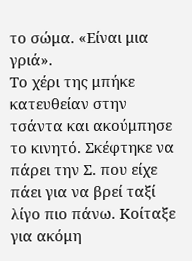το σώμα. «Είναι μια γριά».
Το χέρι της μπήκε κατευθείαν στην τσάντα και ακούμπησε το κινητό. Σκέφτηκε να πάρει την Σ. που είχε πάει για να βρεί ταξί λίγο πιο πάνω. Κοίταξε για ακόμη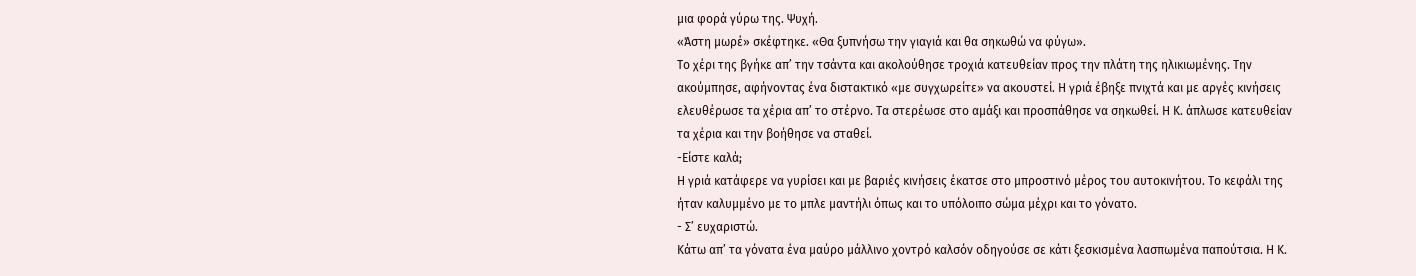μια φορά γύρω της. Ψυχή.
«Άστη μωρέ» σκέφτηκε. «Θα ξυπνήσω την γιαγιά και θα σηκωθώ να φύγω».
Το χέρι της βγήκε απ’ την τσάντα και ακολούθησε τροχιά κατευθείαν προς την πλάτη της ηλικιωμένης. Την ακούμπησε, αφήνοντας ένα διστακτικό «με συγχωρείτε» να ακουστεί. Η γριά έβηξε πνιχτά και με αργές κινήσεις ελευθέρωσε τα χέρια απ’ το στέρνο. Τα στερέωσε στο αμάξι και προσπάθησε να σηκωθεί. Η Κ. άπλωσε κατευθείαν τα χέρια και την βοήθησε να σταθεί.
-Είστε καλά;
Η γριά κατάφερε να γυρίσει και με βαριές κινήσεις έκατσε στο μπροστινό μέρος του αυτοκινήτου. Το κεφάλι της ήταν καλυμμένο με το μπλε μαντήλι όπως και το υπόλοιπο σώμα μέχρι και το γόνατο.
- Σ’ ευχαριστώ.
Κάτω απ’ τα γόνατα ένα μαύρο μάλλινο χοντρό καλσόν οδηγούσε σε κάτι ξεσκισμένα λασπωμένα παπούτσια. Η Κ.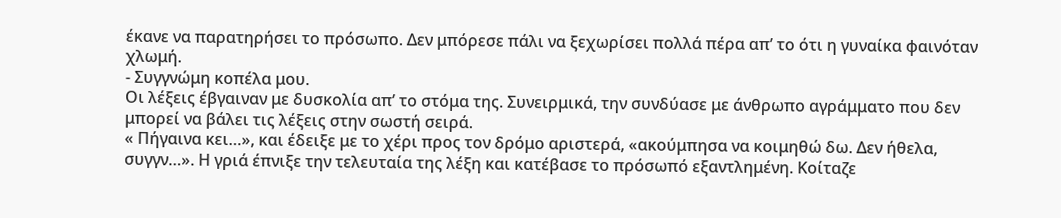έκανε να παρατηρήσει το πρόσωπο. Δεν μπόρεσε πάλι να ξεχωρίσει πολλά πέρα απ’ το ότι η γυναίκα φαινόταν χλωμή.
- Συγγνώμη κοπέλα μου.
Οι λέξεις έβγαιναν με δυσκολία απ’ το στόμα της. Συνειρμικά, την συνδύασε με άνθρωπο αγράμματο που δεν μπορεί να βάλει τις λέξεις στην σωστή σειρά.
« Πήγαινα κει…», και έδειξε με το χέρι προς τον δρόμο αριστερά, «ακούμπησα να κοιμηθώ δω. Δεν ήθελα, συγγν…». Η γριά έπνιξε την τελευταία της λέξη και κατέβασε το πρόσωπό εξαντλημένη. Κοίταζε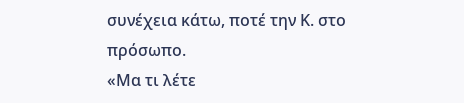συνέχεια κάτω, ποτέ την Κ. στο πρόσωπο.
«Μα τι λέτε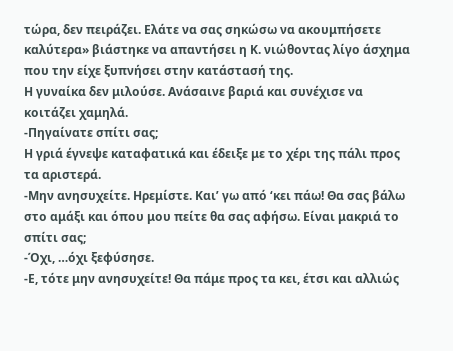τώρα, δεν πειράζει. Ελάτε να σας σηκώσω να ακουμπήσετε καλύτερα» βιάστηκε να απαντήσει η Κ. νιώθοντας λίγο άσχημα που την είχε ξυπνήσει στην κατάστασή της.
Η γυναίκα δεν μιλούσε. Ανάσαινε βαριά και συνέχισε να κοιτάζει χαμηλά.
-Πηγαίνατε σπίτι σας;
Η γριά έγνεψε καταφατικά και έδειξε με το χέρι της πάλι προς τα αριστερά.
-Μην ανησυχείτε. Ηρεμίστε. Και’ γω από ‘κει πάω! Θα σας βάλω στο αμάξι και όπου μου πείτε θα σας αφήσω. Είναι μακριά το σπίτι σας;
-Όχι, …όχι ξεφύσησε.
-Ε, τότε μην ανησυχείτε! Θα πάμε προς τα κει, έτσι και αλλιώς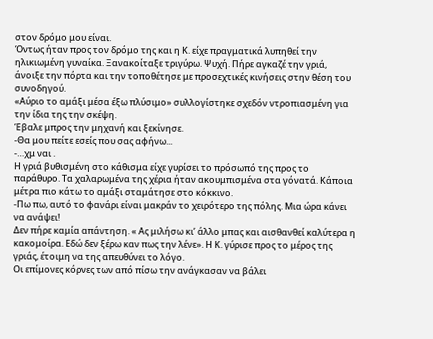στον δρόμο μου είναι.
Όντως ήταν προς τον δρόμο της και η Κ. είχε πραγματικά λυπηθεί την ηλικιωμένη γυναίκα. Ξανακοίταξε τριγύρω. Ψυχή. Πήρε αγκαζέ την γριά, άνοιξε την πόρτα και την τοποθέτησε με προσεχτικές κινήσεις στην θέση του συνοδηγού.
«Αύριο το αμάξι μέσα έξω πλύσιμο» συλλογίστηκε σχεδόν ντροπιασμένη για την ίδια της την σκέψη.
Έβαλε μπρος την μηχανή και ξεκίνησε.
-Θα μου πείτε εσείς που σας αφήνω...
-…χμ ναι .
Η γριά βυθισμένη στο κάθισμα είχε γυρίσει το πρόσωπό της προς το παράθυρο. Τα χαλαρωμένα της χέρια ήταν ακουμπισμένα στα γόνατά. Κάποια μέτρα πιο κάτω το αμάξι σταμάτησε στο κόκκινο.
-Πω πω, αυτό το φανάρι είναι μακράν το χειρότερο της πόλης. Μια ώρα κάνει να ανάψει!
Δεν πήρε καμία απάντηση. « Ας μιλήσω κι’ άλλο μπας και αισθανθεί καλύτερα η κακομοίρα. Εδώ δεν ξέρω καν πως την λένε». Η Κ. γύρισε προς το μέρος της γριάς, έτοιμη να της απευθύνει το λόγο.
Οι επίμονες κόρνες των από πίσω την ανάγκασαν να βάλει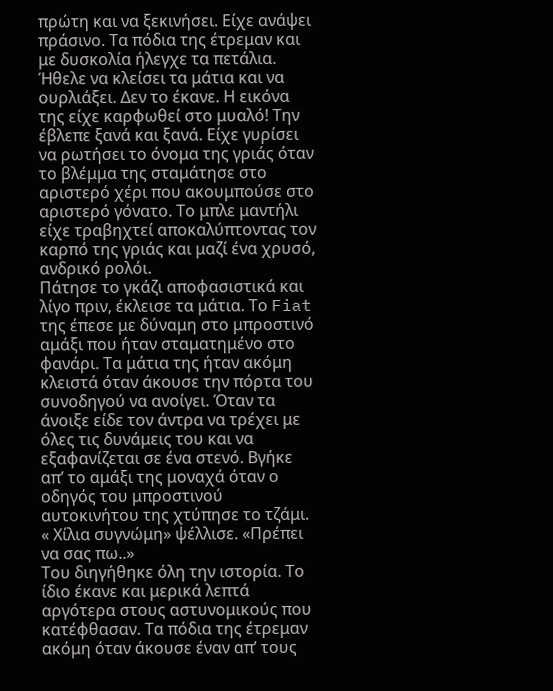πρώτη και να ξεκινήσει. Είχε ανάψει πράσινο. Τα πόδια της έτρεμαν και με δυσκολία ήλεγχε τα πετάλια. Ήθελε να κλείσει τα μάτια και να ουρλιάξει. Δεν το έκανε. Η εικόνα της είχε καρφωθεί στο μυαλό! Την έβλεπε ξανά και ξανά. Είχε γυρίσει να ρωτήσει το όνομα της γριάς όταν το βλέμμα της σταμάτησε στο αριστερό χέρι που ακουμπούσε στο αριστερό γόνατο. Το μπλε μαντήλι είχε τραβηχτεί αποκαλύπτοντας τον καρπό της γριάς και μαζί ένα χρυσό, ανδρικό ρολόι.
Πάτησε το γκάζι αποφασιστικά και λίγο πριν, έκλεισε τα μάτια. Το Fiat της έπεσε με δύναμη στο μπροστινό αμάξι που ήταν σταματημένο στο φανάρι. Τα μάτια της ήταν ακόμη κλειστά όταν άκουσε την πόρτα του συνοδηγού να ανοίγει. Όταν τα άνοιξε είδε τον άντρα να τρέχει με όλες τις δυνάμεις του και να εξαφανίζεται σε ένα στενό. Βγήκε απ’ το αμάξι της μοναχά όταν ο οδηγός του μπροστινού αυτοκινήτου της χτύπησε το τζάμι.
« Χίλια συγνώμη» ψέλλισε. «Πρέπει να σας πω..»
Του διηγήθηκε όλη την ιστορία. Το ίδιο έκανε και μερικά λεπτά αργότερα στους αστυνομικούς που κατέφθασαν. Τα πόδια της έτρεμαν ακόμη όταν άκουσε έναν απ’ τους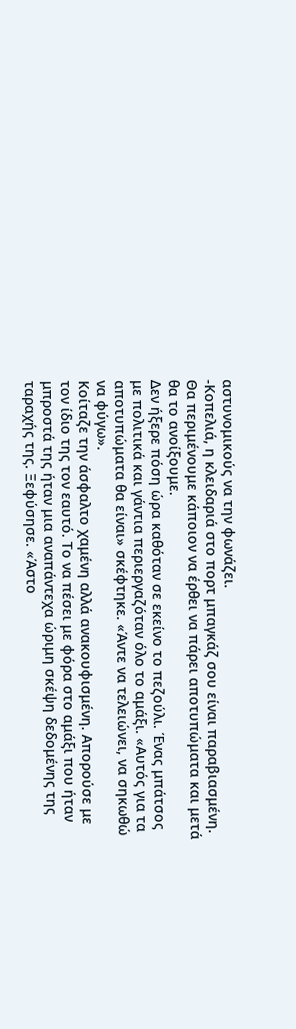αστυνομικούς να την φωνάζει.
-Κοπελιά, η κλειδαριά στο πορτ μπαγκάζ σου είναι παραβιασμένη. Θα περιμένουμε κάποιον να έρθει να πάρει αποτυπώματα και μετά θα το ανοίξουμε.
Δεν ήξερε πόση ώρα καθόταν σε εκείνο το πεζούλι. Ένας μπάτσος με πολιτικά και γάντια περιεργαζόταν όλο το αμάξι. «Αυτός για τα αποτυπώματα θα είναι» σκέφτηκε. «Άντε να τελειώνει, να σηκωθώ να φύγω».
Κοίταζε την άσφαλτο χαμένη αλλά ανακουφισμένη. Απορούσε με τον ίδιο της τον εαυτό. Το να πέσει με φόρα στο αμάξι που ήταν μπροστά της ήταν μια αναπάντεχα ώριμη σκέψη δεδομένης της ταραχής της. Ξεφύσησε. «Άστο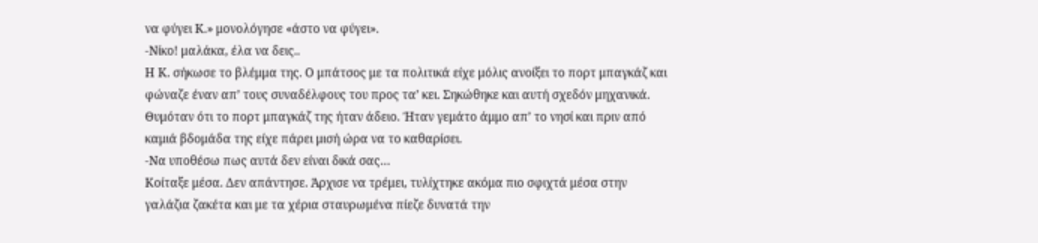να φύγει Κ.» μονολόγησε «άστο να φύγει».
-Νίκο! μαλάκα, έλα να δεις..
Η Κ. σήκωσε το βλέμμα της. Ο μπάτσος με τα πολιτικά είχε μόλις ανοίξει το πορτ μπαγκάζ και φώναζε έναν απ’ τους συναδέλφους του προς τα’ κει. Σηκώθηκε και αυτή σχεδόν μηχανικά. Θυμόταν ότι το πορτ μπαγκάζ της ήταν άδειο. Ήταν γεμάτο άμμο απ’ το νησί και πριν από καμιά βδομάδα της είχε πάρει μισή ώρα να το καθαρίσει.
-Να υποθέσω πως αυτά δεν είναι δικά σας…
Κοίταξε μέσα. Δεν απάντησε. Άρχισε να τρέμει, τυλίχτηκε ακόμα πιο σφιχτά μέσα στην γαλάζια ζακέτα και με τα χέρια σταυρωμένα πίεζε δυνατά την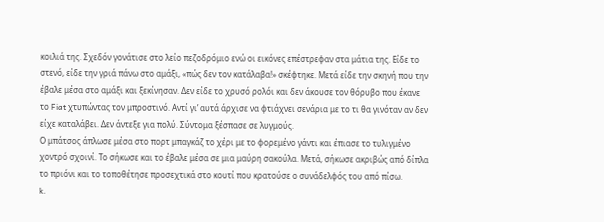κοιλιά της. Σχεδόν γονάτισε στο λείο πεζοδρόμιο ενώ οι εικόνες επέστρεφαν στα μάτια της. Είδε το στενό, είδε την γριά πάνω στο αμάξι, «πώς δεν τον κατάλαβα!» σκέφτηκε. Μετά είδε την σκηνή που την έβαλε μέσα στο αμάξι και ξεκίνησαν. Δεν είδε το χρυσό ρολόι και δεν άκουσε τον θόρυβο που έκανε το Fiat χτυπώντας τον μπροστινό. Αντί γι’ αυτά άρχισε να φτιάχνει σενάρια με το τι θα γινόταν αν δεν είχε καταλάβει. Δεν άντεξε για πολύ. Σύντομα ξέσπασε σε λυγμούς.
Ο μπάτσος άπλωσε μέσα στο πορτ μπαγκάζ το χέρι με το φορεμένο γάντι και έπιασε το τυλιγμένο χοντρό σχοινί. Το σήκωσε και το έβαλε μέσα σε μια μαύρη σακούλα. Μετά, σήκωσε ακριβώς από δίπλα το πριόνι και το τοποθέτησε προσεχτικά στο κουτί που κρατούσε ο συνάδελφός του από πίσω.
k.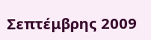Σεπτέμβρης 2009